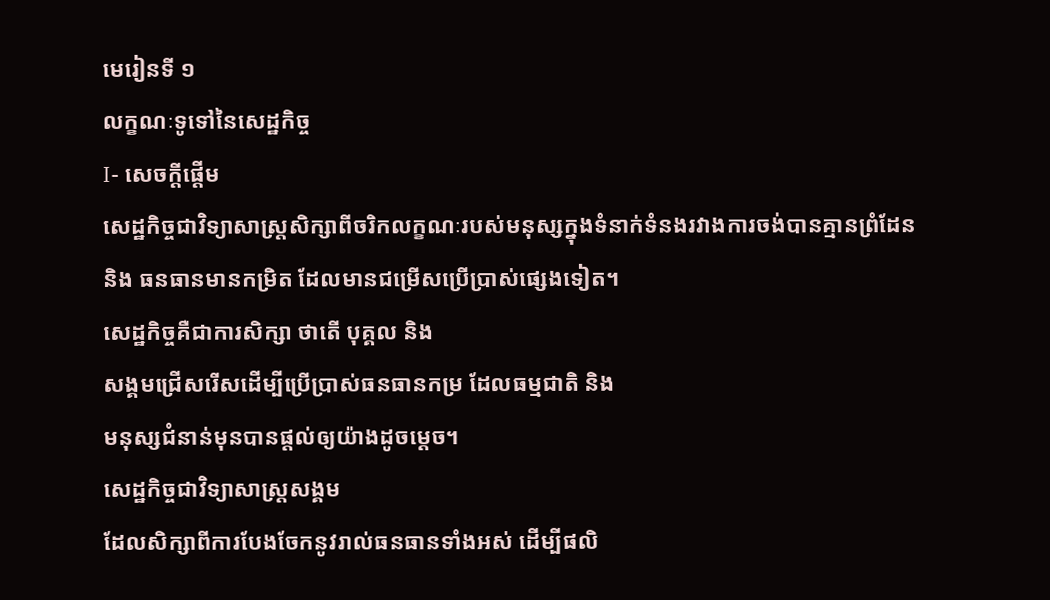មេរៀនទី ១
លក្ខណៈទូទៅនៃសេដ្ឋកិច្ច
I- សេចក្ដីផ្ដើម
សេដ្ឋកិច្ចជាវិទ្យាសាស្ត្រសិក្សាពីចរិកលក្ខណៈរបស់មនុស្សក្នុងទំនាក់ទំនងរវាងការចង់បានគ្មានព្រំដែន
និង ធនធានមានកម្រិត ដែលមានជម្រើសប្រើប្រាស់ផ្សេងទៀត។
សេដ្ឋកិច្ចគឺជាការសិក្សា ថាតើ បុគ្គល និង
សង្គមជ្រើសរើសដើម្បីប្រើប្រាស់ធនធានកម្រ ដែលធម្មជាតិ និង
មនុស្សជំនាន់មុនបានផ្ដល់ឲ្យយ៉ាងដូចម្ដេច។
សេដ្ឋកិច្ចជាវិទ្យាសាស្ត្រសង្គម
ដែលសិក្សាពីការបែងចែកនូវរាល់ធនធានទាំងអស់ ដើម្បីផលិ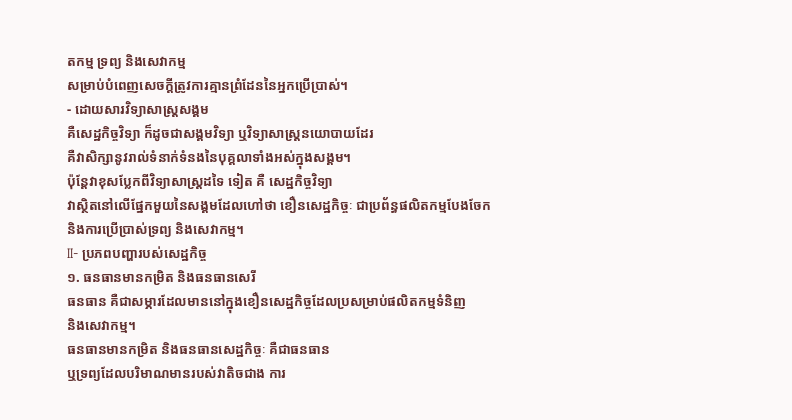តកម្ម ទ្រព្យ និងសេវាកម្ម
សម្រាប់បំពេញសេចក្ដីត្រូវការគ្មានព្រំដែននៃអ្នកប្រើប្រាស់។
- ដោយសារវិទ្យាសាស្ត្រសង្គម
គឺសេដ្ឋកិច្ចវិទ្យា ក៏ដូចជាសង្គមវិទ្យា ឬវិទ្យាសាស្ត្រនយោបាយដែរ
គឺវាសិក្សានូវរាល់ទំនាក់ទំនងនៃបុគ្គលាទាំងអស់ក្នុងសង្គម។
ប៉ុន្តែវាខុសប្លែកពីវិទ្យាសាស្ត្រដទៃ ទៀត គឺ សេដ្ឋកិច្ចវិទ្យា
វាស្ថិតនៅលើផ្នែកមួយនៃសង្គមដែលហៅថា ខឿនសេដ្ឋកិច្ចៈ ជាប្រព័ន្ធផលិតកម្មបែងចែក
និងការប្រើប្រាស់ទ្រព្យ និងសេវាកម្ម។
II- ប្រភពបញ្ហារបស់សេដ្ឋកិច្ច
១. ធនធានមានកម្រិត និងធនធានសេរី
ធនធាន គឺជាសម្ភារដែលមាននៅក្នុងខឿនសេដ្ឋកិច្ចដែលប្រសម្រាប់ផលិតកម្មទំនិញ
និងសេវាកម្ម។
ធនធានមានកម្រិត និងធនធានសេដ្ឋកិច្ចៈ គឺជាធនធាន
ឬទ្រព្យដែលបរិមាណមានរបស់វាតិចជាង ការ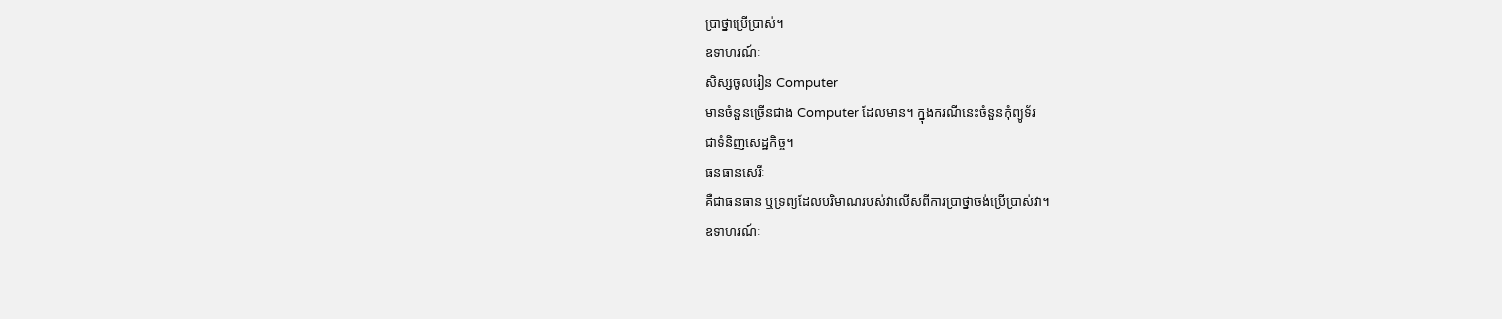ប្រាថ្នាប្រើប្រាស់។
ឧទាហរណ៍ៈ
សិស្សចូលរៀន Computer
មានចំនួនច្រើនជាង Computer ដែលមាន។ ក្នុងករណីនេះចំនួនកុំព្យូទ័រ
ជាទំនិញសេដ្ឋកិច្ច។
ធនធានសេរីៈ
គឺជាធនធាន ឬទ្រព្យដែលបរិមាណរបស់វាលើសពីការប្រាថ្នាចង់ប្រើប្រាស់វា។
ឧទាហរណ៍ៈ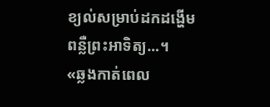ខ្យល់សម្រាប់ដកដង្ហើម
ពន្លឺព្រះអាទិត្យ...។
«ឆ្លងកាត់ពេល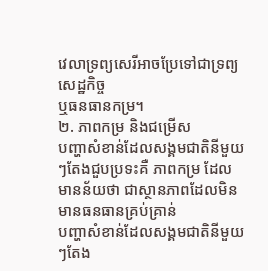វេលាទ្រព្យសេរីអាចប្រែទៅជាទ្រព្យសេដ្ឋកិច្ច
ឬធនធានកម្រ។
២. ភាពកម្រ និងជម្រើស
បញ្ហាសំខាន់ដែលសង្គមជាតិនីមួយៗតែងជួបប្រទះគឺ ភាពកម្រ ដែលមានន័យថា ជាស្ថានភាពដែលមិនមានធនធានគ្រប់គ្រាន់
បញ្ហាសំខាន់ដែលសង្គមជាតិនីមួយៗតែង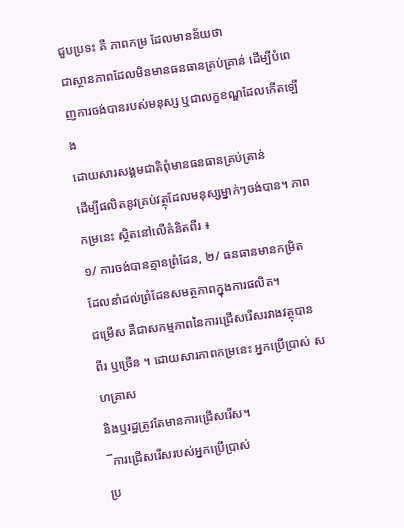ជួបប្រទះ គឺ ភាពកម្រ ដែលមានន័យថា
ជាស្ថានភាពដែលមិនមានធនធានគ្រប់គ្រាន់ ដើម្បីបំពេញការចង់បានរបស់មនុស្ស ឬជាលក្ខខណ្ឌដែលកើតឡើង
ដោយសារសង្គមជាតិពុំមានធនធានគ្រប់គ្រាន់
ដើម្បីផលិតនូវគ្រប់វត្ថុដែលមនុស្សម្នាក់ៗចង់បាន។ ភាពកម្រនេះ ស្ថិតនៅលើគំនិតពីរ ៖
១/ ការចង់បានគ្មានព្រំដែន, ២/ ធនធានមានកម្រិត
ដែលនាំដល់ព្រំដែនសមត្ថភាពក្នុងការផលិត។
ជម្រើស គឺជាសកម្មភាពនៃការជ្រើសរើសរវាងវត្ថុបាន
ពីរ ឬច្រើន ។ ដោយសារភាពកម្រនេះ អ្នកប្រើប្រាស់ សហគ្រាស
និងឬរដ្ឋត្រូវតែមានការជ្រើសរើស។
¯ការជ្រើសរើសរបស់អ្នកប្រើប្រាស់
ប្រ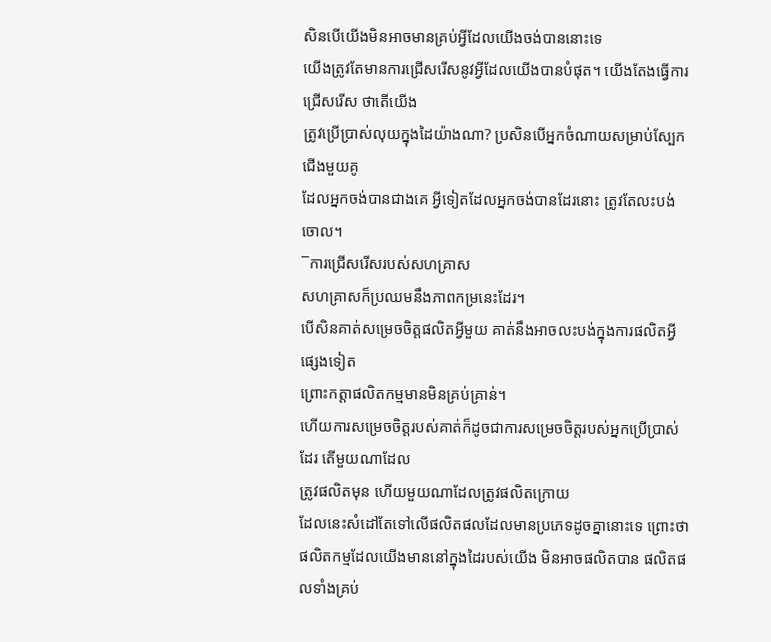សិនបើយើងមិនអាចមានគ្រប់អ្វីដែលយើងចង់បាននោះទេ
យើងត្រូវតែមានការជ្រើសរើសនូវអ្វីដែលយើងបានបំផុត។ យើងតែងធ្វើការជ្រើសរើស ថាតើយើង
ត្រូវប្រើប្រាស់លុយក្នុងដៃយ៉ាងណា? ប្រសិនបើអ្នកចំណាយសម្រាប់ស្បែកជើងមួយគូ
ដែលអ្នកចង់បានជាងគេ អ្វីទៀតដែលអ្នកចង់បានដែរនោះ ត្រូវតែលះបង់ចោល។
¯ការជ្រើសរើសរបស់សហគ្រាស
សហគ្រាសក៏ប្រឈមនឹងភាពកម្រនេះដែរ។
បើសិនគាត់សម្រេចចិត្តផលិតអ្វីមួយ គាត់នឹងអាចលះបង់ក្នុងការផលិតអ្វីផ្សេងទៀត
ព្រោះកត្តាផលិតកម្មមានមិនគ្រប់គ្រាន់។
ហើយការសម្រេចចិត្តរបស់គាត់ក៏ដូចជាការសម្រេចចិត្តរបស់អ្នកប្រើប្រាស់ដែរ តើមួយណាដែល
ត្រូវផលិតមុន ហើយមួយណាដែលត្រូវផលិតក្រោយ
ដែលនេះសំដៅតែទៅលើផលិតផលដែលមានប្រភេទដូចគ្នានោះទេ ព្រោះថា
ផលិតកម្មដែលយើងមាននៅក្នុងដៃរបស់យើង មិនអាចផលិតបាន ផលិតផលទាំងគ្រប់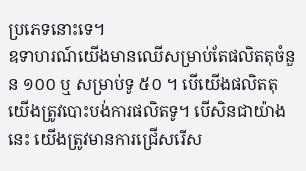ប្រភេទនោះទេ។
ឧទាហរណ៍យើងមានឈើសម្រាប់តែផលិតតុចំនួន ១០០ ឬ សម្រាប់ទូ ៥០ ។ បើយើងផលិតតុ
យើងត្រូវបោះបង់ការផលិតទូ។ បើសិនជាយ៉ាងនេះ យើងត្រូវមានការជ្រើសរើស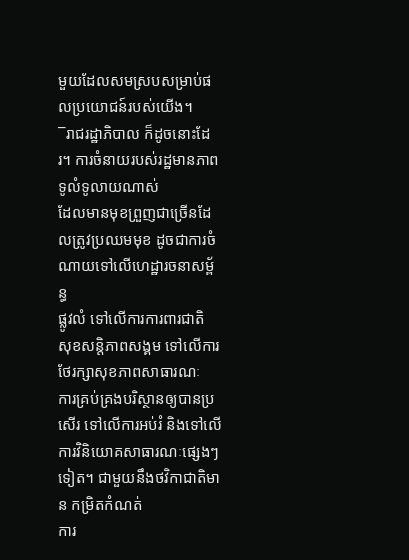មួយដែលសមស្របសម្រាប់ផលប្រយោជន៍របស់យើង។
¯រាជរដ្ឋាភិបាល ក៏ដូចនោះដែរ។ ការចំនាយរបស់រដ្ឋមានភាពទូលំទូលាយណាស់
ដែលមានមុខព្រួញជាច្រើនដែលត្រូវប្រឈមមុខ ដូចជាការចំណាយទៅលើហេដ្ឋារចនាសម្ព័ន្ធ
ផ្លូវលំ ទៅលើការការពារជាតិ សុខសន្តិភាពសង្គម ទៅលើការថែរក្សាសុខភាពសាធារណៈ
ការគ្រប់គ្រងបរិស្ថានឲ្យបានប្រសើរ ទៅលើការអប់រំ និងទៅលើការវិនិយោគសាធារណៈផ្សេងៗទៀត។ ជាមួយនឹងថវិកាជាតិមាន កម្រិតកំណត់
ការ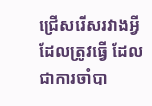ជ្រើសរើសរវាងអ្វីដែលត្រូវធ្វើ ដែលជាការចាំបា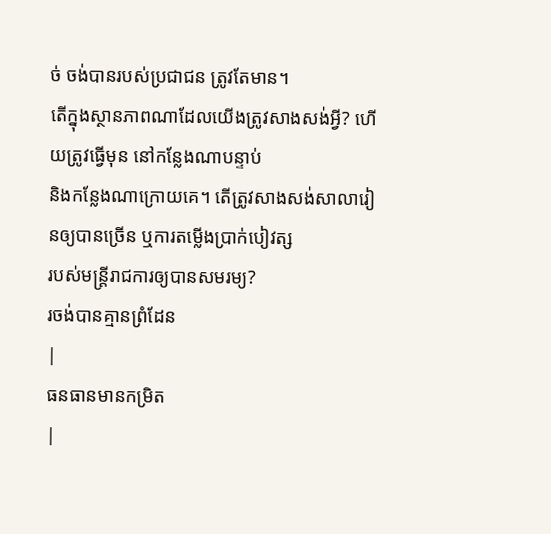ច់ ចង់បានរបស់ប្រជាជន ត្រូវតែមាន។
តើក្នុងស្ថានភាពណាដែលយើងត្រូវសាងសង់អ្វី? ហើយត្រូវធ្វើមុន នៅកន្លែងណាបន្ទាប់
និងកន្លែងណាក្រោយគេ។ តើត្រូវសាងសង់សាលារៀនឲ្យបានច្រើន ឬការតម្លើងប្រាក់បៀវត្ស
របស់មន្ត្រីរាជការឲ្យបានសមរម្យ?
រចង់បានគ្មានព្រំដែន
|
ធនធានមានកម្រិត
|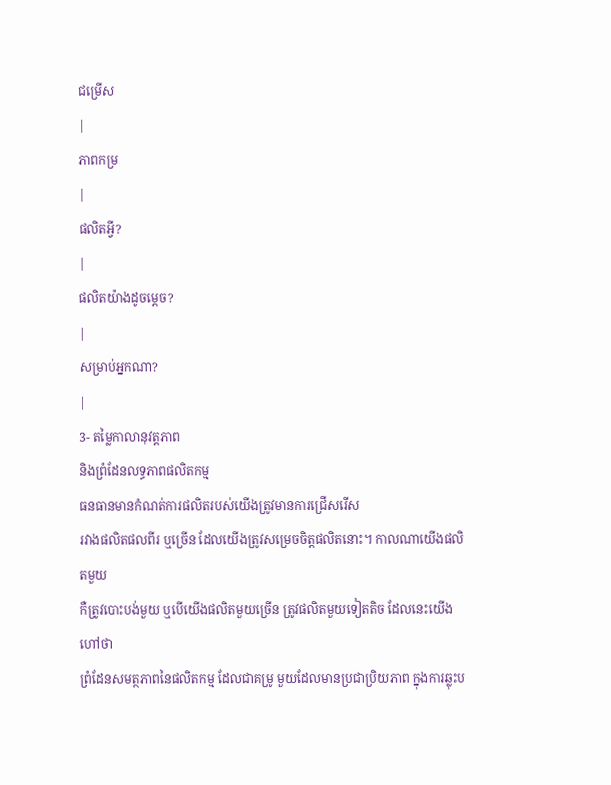ជម្រើស
|
ភាពកម្រ
|
ផលិតអ្វី?
|
ផលិតយ៉ាងដូចម្ដេច?
|
សម្រាប់អ្នកណា?
|
3- តម្លៃកាលានុវត្តភាព
និងព្រំដែនលទ្ធភាពផលិតកម្ម
ធនធានមានកំណត់ការផលិតរបស់យើងត្រូវមានការជ្រើសរើស
រវាងផលិតផលពីរ ឬច្រើន ដែលយើងត្រូវសម្រេចចិត្តផលិតនោះ។ កាលណាយើងផលិតមួយ
កឺត្រូវបោះបង់មួយ ឬបើយើងផលិតមួយច្រើន ត្រូវផលិតមួយទៀតតិច ដែលនេះយើងហៅថា
ព្រំដែនសមត្ថភាពនៃផលិតកម្ម ដែលជាគម្រូ មួយដែលមានប្រជាប្រិយភាព ក្នុងការឆ្លុះប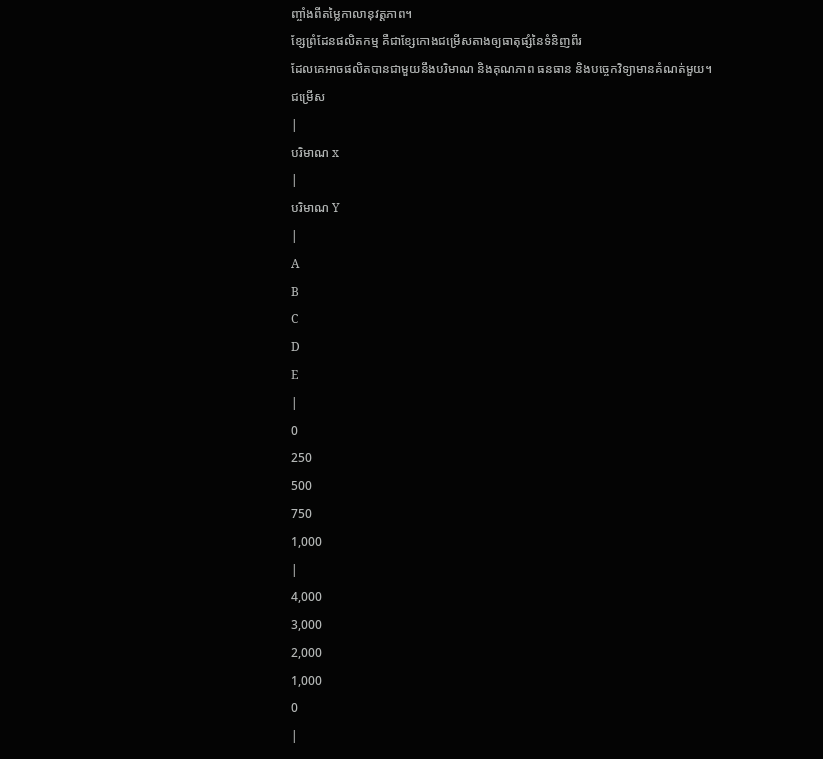ញ្ចាំងពីតម្លៃកាលានុវត្តភាព។
ខ្សែព្រំដែនផលិតកម្ម គឺជាខ្សែកោងជម្រើសតាងឲ្យធាតុផ្សំនៃទំនិញពីរ
ដែលគេអាចផលិតបានជាមួយនឹងបរិមាណ និងគុណភាព ធនធាន និងបច្ចេកវិទ្យាមានគំណត់មួយ។
ជម្រើស
|
បរិមាណ x
|
បរិមាណ Y
|
A
B
C
D
E
|
0
250
500
750
1,000
|
4,000
3,000
2,000
1,000
0
|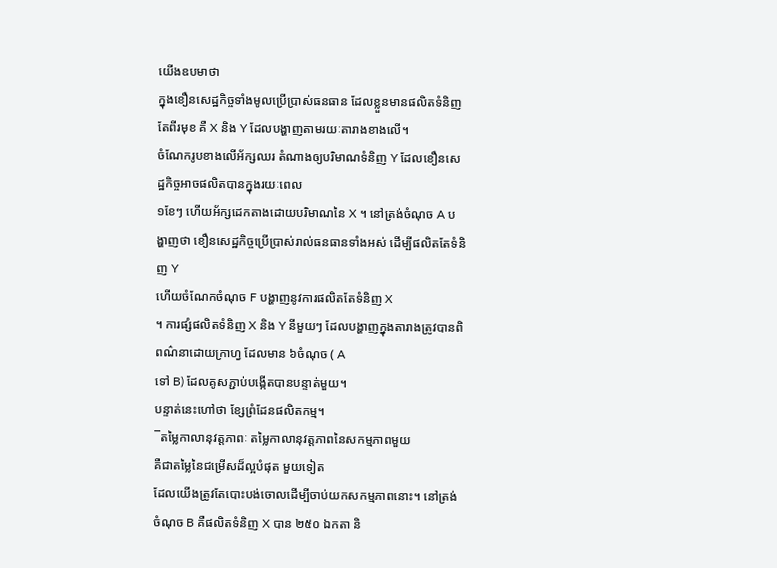យើងឧបមាថា
ក្នុងខឿនសេដ្ឋកិច្ចទាំងមូលប្រើប្រាស់ធនធាន ដែលខ្លួនមានផលិតទំនិញតែពីរមុខ គឺ X និង Y ដែលបង្ហាញតាមរយៈតារាងខាងលើ។
ចំណែករូបខាងលើអ័ក្សឈរ តំណាងឲ្យបរិមាណទំនិញ Y ដែលខឿនសេដ្ឋកិច្ចអាចផលិតបានក្នុងរយៈពេល
១ខែៗ ហើយអ័ក្សដេកតាងដោយបរិមាណនៃ X ។ នៅត្រង់ចំណុច A បង្ហាញថា ខឿនសេដ្ឋកិច្ចប្រើប្រាស់រាល់ធនធានទាំងអស់ ដើម្បីផលិតតែទំនិញ Y
ហើយចំណែកចំណុច F បង្ហាញនូវការផលិតតែទំនិញ X
។ ការផ្សំផលិតទំនិញ X និង Y នីមួយៗ ដែលបង្ហាញក្នុងតារាងត្រូវបានពិពណ៌នាដោយក្រាហ្វ ដែលមាន ៦ចំណុច ( A
ទៅ B) ដែលគូសភ្ជាប់បង្កើតបានបន្ទាត់មួយ។
បន្ទាត់នេះហៅថា ខ្សែព្រំដែនផលិតកម្ម។
¯តម្លៃកាលានុវត្តភាពៈ តម្លៃកាលានុវត្តភាពនៃសកម្មភាពមួយ
គឺជាតម្លៃនៃជម្រើសដ៏ល្អបំផុត មួយទៀត
ដែលយើងត្រូវតែបោះបង់ចោលដើម្បីចាប់យកសកម្មភាពនោះ។ នៅត្រង់ចំណុច B គឺផលិតទំនិញ X បាន ២៥០ ឯកតា និ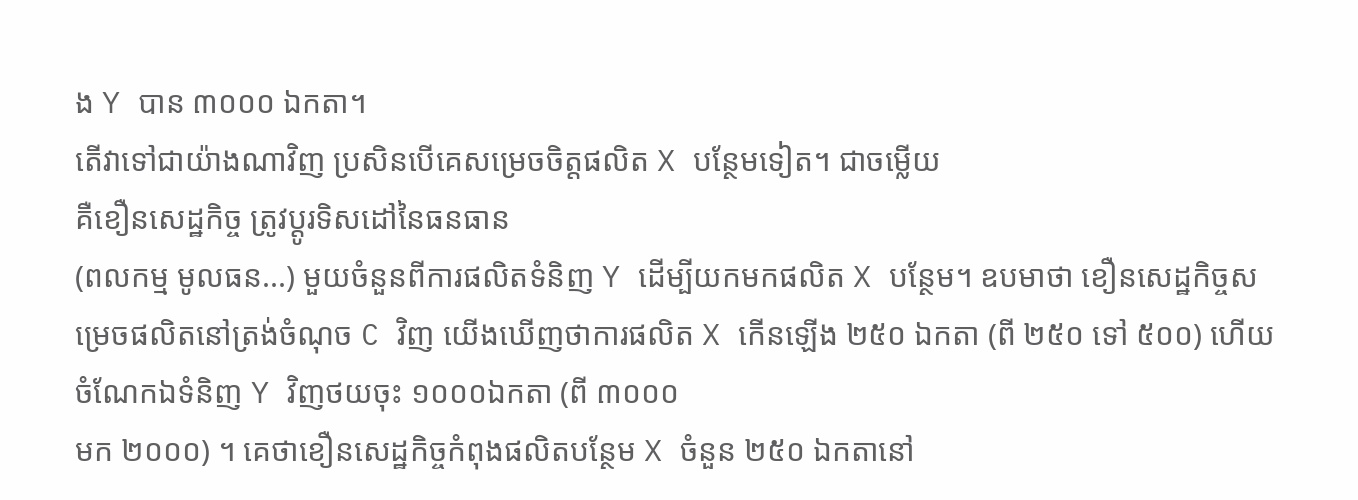ង Y បាន ៣០០០ ឯកតា។
តើវាទៅជាយ៉ាងណាវិញ ប្រសិនបើគេសម្រេចចិត្តផលិត X បន្ថែមទៀត។ ជាចម្លើយ
គឺខឿនសេដ្ឋកិច្ច ត្រូវប្តូរទិសដៅនៃធនធាន
(ពលកម្ម មូលធន...) មួយចំនួនពីការផលិតទំនិញ Y ដើម្បីយកមកផលិត X បន្ថែម។ ឧបមាថា ខឿនសេដ្ឋកិច្ចសម្រេចផលិតនៅត្រង់ចំណុច C វិញ យើងឃើញថាការផលិត X កើនឡើង ២៥០ ឯកតា (ពី ២៥០ ទៅ ៥០០) ហើយចំណែកឯទំនិញ Y វិញថយចុះ ១០០០ឯកតា (ពី ៣០០០
មក ២០០០) ។ គេថាខឿនសេដ្ឋកិច្ចកំពុងផលិតបន្ថែម X ចំនួន ២៥០ ឯកតានៅ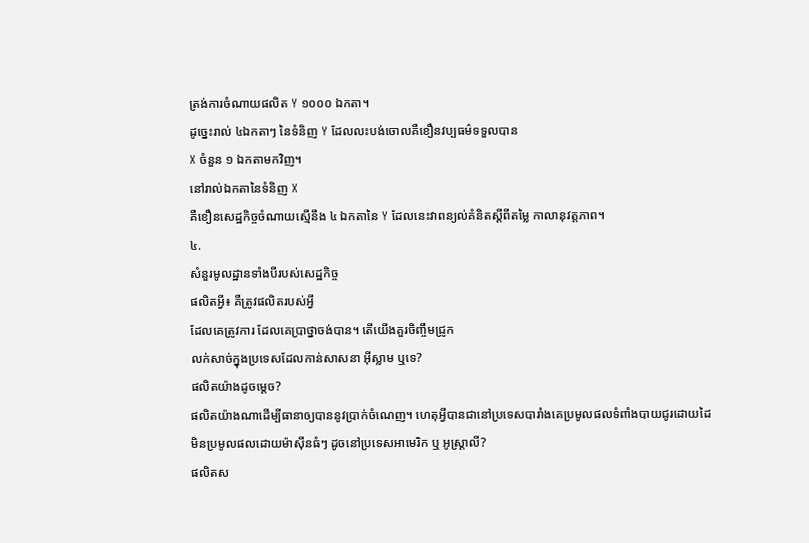ត្រង់ការចំណាយផលិត Y ១០០០ ឯកតា។
ដូច្នេះរាល់ ៤ឯកតាៗ នៃទំនិញ Y ដែលលះបង់ចោលគឺខឿនវប្បធម៌ទទួលបាន
X ចំនួន ១ ឯកតាមកវិញ។
នៅរាល់ឯកតានៃទំនិញ X
គឺខឿនសេដ្ឋកិច្ចចំណាយស្មើនឹង ៤ ឯកតានៃ Y ដែលនេះវាពន្យល់គំនិតស្ដីពីតម្លៃ កាលានុវត្តភាព។
៤.
សំនួរមូលដ្ឋានទាំងបីរបស់សេដ្ឋកិច្ច
ផលិតអ្វី៖ គឺត្រូវផលិតរបស់អ្វី
ដែលគេត្រូវការ ដែលគេប្រាថ្នាចង់បាន។ តើយើងគួរចិញ្ចឹមជ្រូក
លក់សាច់ក្នុងប្រទេសដែលកាន់សាសនា អ៊ីស្លាម ឬទេ?
ផលិតយ៉ាងដូចម្តេច?
ផលិតយ៉ាងណាដើម្បីធានាឲ្យបាននូវប្រាក់ចំណេញ។ ហេតុអ្វីបានជានៅប្រទេសបារាំងគេប្រមូលផលទំពាំងបាយជូរដោយដៃ
មិនប្រមូលផលដោយម៉ាស៊ីនធំៗ ដូចនៅប្រទេសអាមេរិក ឬ អូស្ត្រាលី?
ផលិតស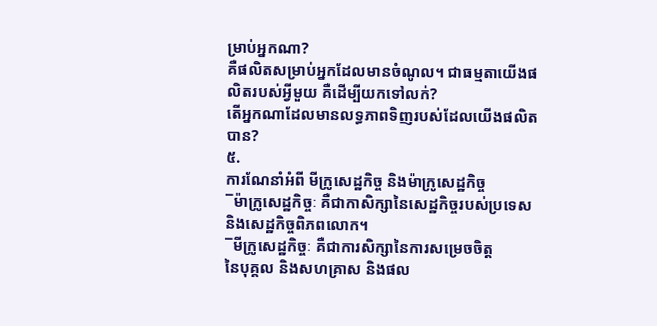ម្រាប់អ្នកណា?
គឺផលិតសម្រាប់អ្នកដែលមានចំណូល។ ជាធម្មតាយើងផលិតរបស់អ្វីមួយ គឺដើម្បីយកទៅលក់?
តើអ្នកណាដែលមានលទ្ធភាពទិញរបស់ដែលយើងផលិតបាន?
៥.
ការណែនាំអំពី មីក្រូសេដ្ឋកិច្ច និងម៉ាក្រូសេដ្ឋកិច្ច
¯ម៉ាក្រូសេដ្ឋកិច្ចៈ គឺជាកាសិក្សានៃសេដ្ឋកិច្ចរបស់ប្រទេស
និងសេដ្ឋកិច្ចពិភពលោក។
¯មីក្រូសេដ្ឋកិច្ចៈ គឺជាការសិក្សានៃការសម្រេចចិត្ត
នៃបុគ្គល និងសហគ្រាស និងផល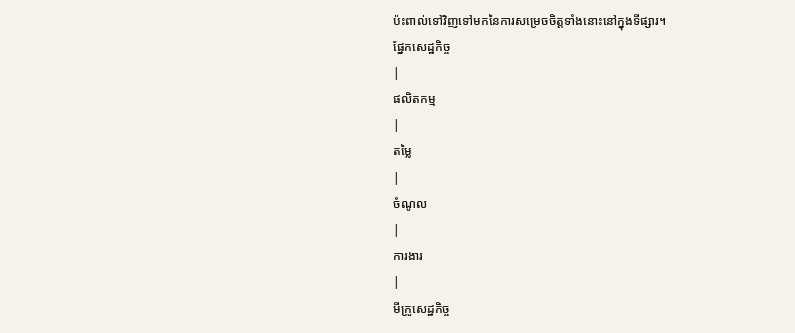ប៉ះពាល់ទៅវិញទៅមកនៃការសម្រេចចិត្តទាំងនោះនៅក្នុងទីផ្សារ។
ផ្នែកសេដ្ឋកិច្ច
|
ផលិតកម្ម
|
តម្លៃ
|
ចំណូល
|
ការងារ
|
មីក្រូសេដ្ឋកិច្ច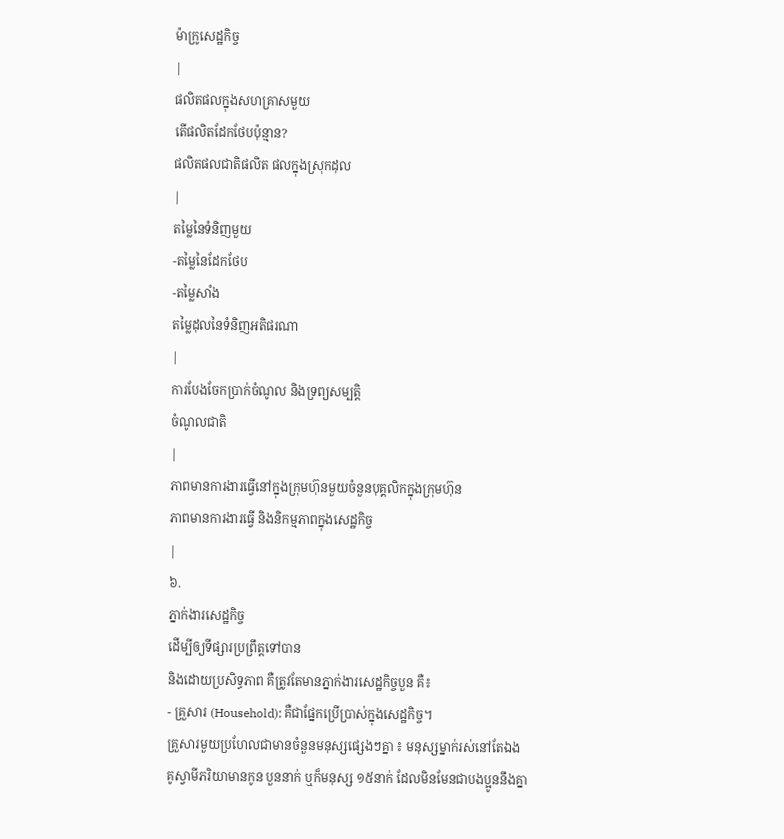ម៉ាក្រូសេដ្ឋកិច្ច
|
ផលិតផលក្នុងសហគ្រាសមួយ
តើផលិតដែកថែបប៉ុន្មាន?
ផលិតផលជាតិផលិត ផលក្នុងស្រុកដុល
|
តម្លៃនៃទំនិញមួយ
-តម្លៃនៃដែកថែប
-តម្លៃសាំង
តម្លៃដុលនៃទំនិញអតិផរណា
|
ការបែងចែកប្រាក់ចំណូល និងទ្រព្យសម្បត្តិ
ចំណូលជាតិ
|
ភាពមានការងារធ្វើនៅក្នុងក្រុមហ៊ុនមួយចំនួនបុគ្គលិកក្នុងក្រុមហ៊ុន
ភាពមានការងារធ្វើ និងនិកម្មភាពក្នុងសេដ្ឋកិច្ច
|
៦.
ភ្នាក់ងារសេដ្ឋកិច្ច
ដើម្បីឲ្យទីផ្សារប្រព្រឹត្តទៅបាន
និងដោយប្រសិទ្ធភាព គឺត្រូវតែមានភ្នាក់ងារសេដ្ឋកិច្ចបួន គឺ៖
- គ្រួសារ (Household): គឺជាផ្នែកប្រើប្រាស់ក្នុងសេដ្ឋកិច្ច។
គ្រួសារមួយប្រហែលជាមានចំនួនមនុស្សផ្សេងៗគ្នា ៖ មនុស្សម្នាក់រស់នៅតែឯង
គូស្វាមីភរិយាមានកូន បួននាក់ ឬក៏មនុស្ស ១៥នាក់ ដែលមិនមែនជាបងប្អូននឹងគ្នា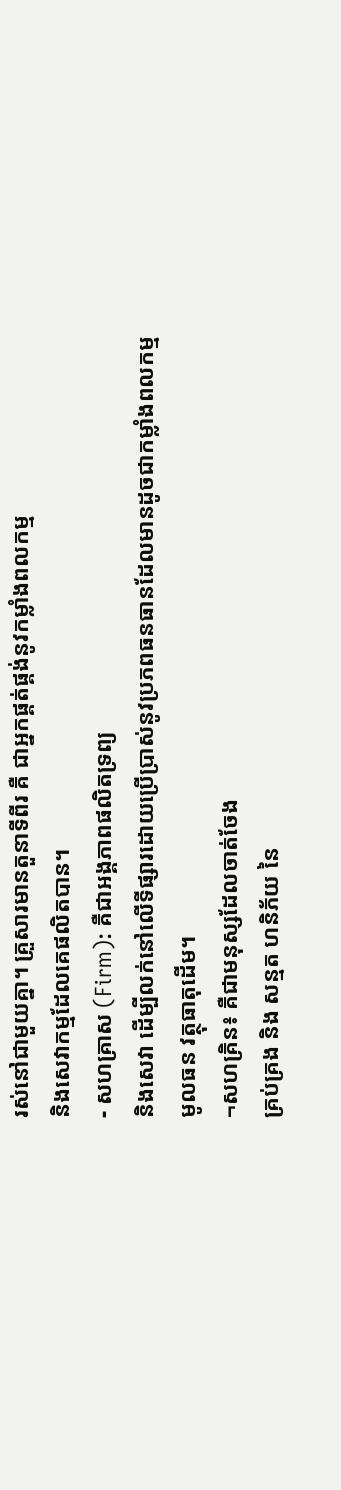រស់នៅជាមួយគ្នា។ គ្រួសារមានតួនាទីពីរ គឺ ជាអ្នកផ្គត់ផ្គង់នូវកម្លាំងពលកម្ម
និងសេវាកម្មដែលគេផលិតបាន។
- សហគ្រាស (Firm): គឺជាអង្គភាពផលិតទ្រព្យ
និងសេវា ដើម្បីលក់នៅលើទីផ្សារដោយប្រើប្រាស់នូវប្រភពធនធានដែលមានដូចជាកម្លាំងពលកម្ម
មូលធន វត្ថុធាតុដើម។
¬សហគ្រិន៖ គឺជាមនុស្សដែលចាត់ចែង
គ្រប់គ្រង និង សន្មត ហនិភ័យ នៃ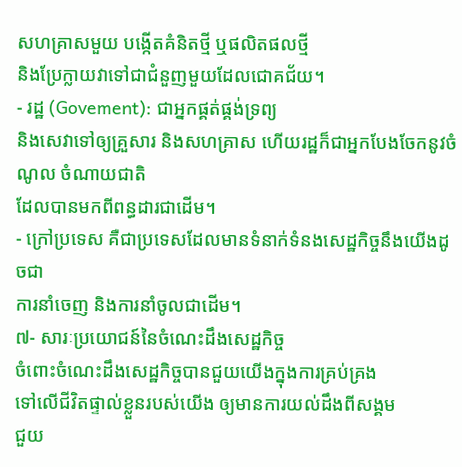សហគ្រាសមួយ បង្កើតគំនិតថ្មី ឬផលិតផលថ្មី
និងប្រែក្លាយវាទៅជាជំនួញមួយដែលជោគជ័យ។
- រដ្ឋ (Govement): ជាអ្នកផ្គត់ផ្គង់ទ្រព្យ
និងសេវាទៅឲ្យគ្រួសារ និងសហគ្រាស ហើយរដ្ឋក៏ជាអ្នកបែងចែកនូវចំណូល ចំណាយជាតិ
ដែលបានមកពីពន្ធដារជាដើម។
- ក្រៅប្រទេស គឺជាប្រទេសដែលមានទំនាក់ទំនងសេដ្ឋកិច្ចនឹងយើងដូចជា
ការនាំចេញ និងការនាំចូលជាដើម។
៧- សារៈប្រយោជន៍នៃចំណេះដឹងសេដ្ឋកិច្ច
ចំពោះចំណេះដឹងសេដ្ឋកិច្ចបានជួយយើងក្នុងការគ្រប់គ្រង
ទៅលើជីវិតផ្ទាល់ខ្លួនរបស់យើង ឲ្យមានការយល់ដឹងពីសង្គម
ជួយ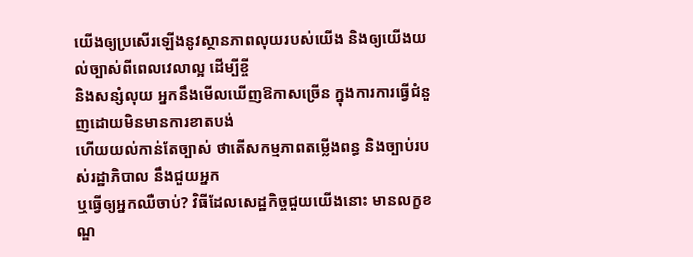យើងឲ្យប្រសើរឡើងនូវស្ថានភាពលុយរបស់យើង និងឲ្យយើងយល់ច្បាស់ពីពេលវេលាល្អ ដើម្បីខ្ចី
និងសន្សំលុយ អ្នកនឹងមើលឃើញឱកាសច្រើន ក្នុងការការធ្វើជំនួញដោយមិនមានការខាតបង់
ហើយយល់កាន់តែច្បាស់ ថាតើសកម្មភាពតម្លើងពន្ធ និងច្បាប់របស់រដ្ឋាភិបាល នឹងជួយអ្នក
ឬធ្វើឲ្យអ្នកឈឺចាប់? វិធីដែលសេដ្ឋកិច្ចជួយយើងនោះ មានលក្ខខណ្ឌ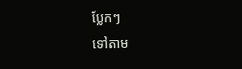ប្លែកៗ
ទៅតាម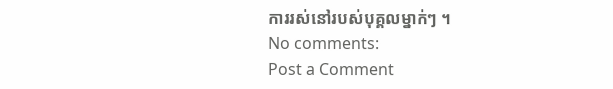ការរស់នៅរបស់បុគ្គលម្នាក់ៗ ។
No comments:
Post a Comment